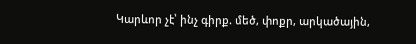Կարևոր չէ՝ ինչ գիրք. մեծ, փոքր, արկածային,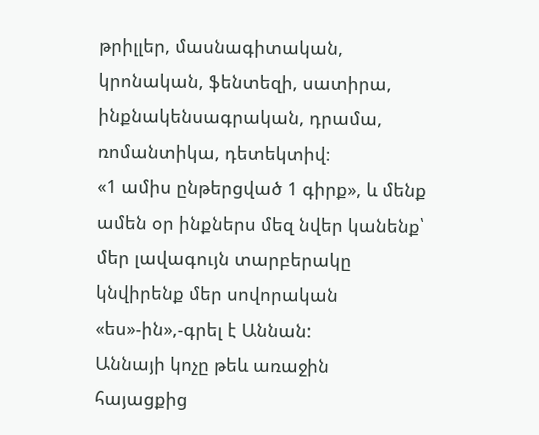թրիլլեր, մասնագիտական, կրոնական, ֆենտեզի, սատիրա, ինքնակենսագրական, դրամա, ռոմանտիկա, դետեկտիվ։
«1 ամիս ընթերցված 1 գիրք», և մենք ամեն օր ինքներս մեզ նվեր կանենք՝ մեր լավագույն տարբերակը կնվիրենք մեր սովորական «ես»-ին»,-գրել է Աննան:
Աննայի կոչը թեև առաջին հայացքից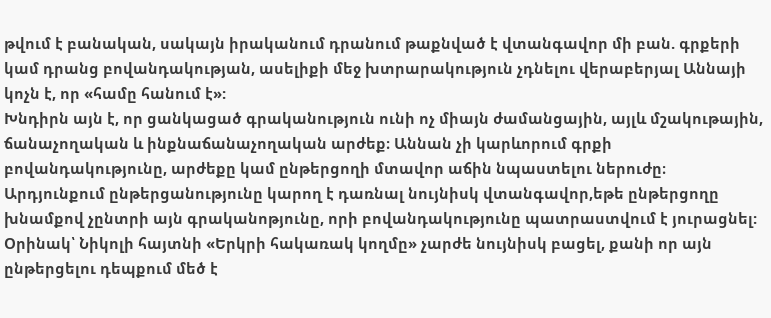թվում է բանական, սակայն իրականում դրանում թաքնված է վտանգավոր մի բան. գրքերի կամ դրանց բովանդակության, ասելիքի մեջ խտրարակություն չդնելու վերաբերյալ Աննայի կոչն է, որ «համը հանում է»:
Խնդիրն այն է, որ ցանկացած գրականություն ունի ոչ միայն ժամանցային, այլև մշակութային, ճանաչողական և ինքնաճանաչողական արժեք։ Աննան չի կարևորում գրքի բովանդակությունը, արժեքը կամ ընթերցողի մտավոր աճին նպաստելու ներուժը։ Արդյունքում ընթերցանությունը կարող է դառնալ նույնիսկ վտանգավոր,եթե ընթերցողը խնամքով չընտրի այն գրականոթյունը, որի բովանդակությունը պատրաստվում է յուրացնել:
Օրինակ՝ Նիկոլի հայտնի «Երկրի հակառակ կողմը» չարժե նույնիսկ բացել, քանի որ այն ընթերցելու դեպքում մեծ է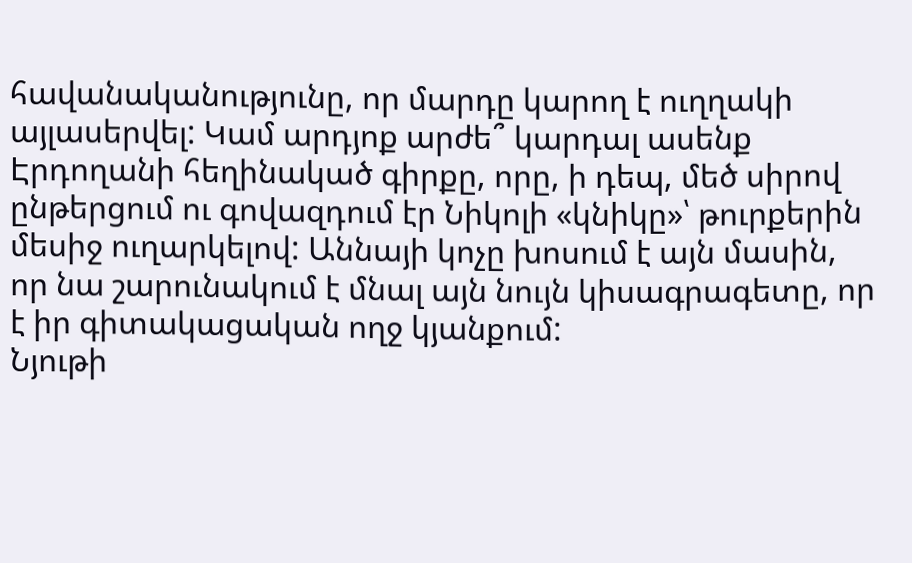հավանականությունը, որ մարդը կարող է ուղղակի այլասերվել: Կամ արդյոք արժե՞ կարդալ ասենք Էրդողանի հեղինակած գիրքը, որը, ի դեպ, մեծ սիրով ընթերցում ու գովազդում էր Նիկոլի «կնիկը»՝ թուրքերին մեսիջ ուղարկելով: Աննայի կոչը խոսում է այն մասին, որ նա շարունակում է մնալ այն նույն կիսագրագետը, որ է իր գիտակացական ողջ կյանքում:
Նյութի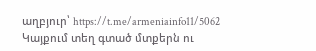աղբյուր՝ https://t.me/armeniainfo11/5062
Կայքում տեղ գտած մտքերն ու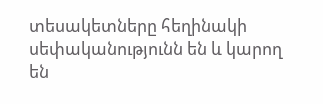տեսակետները հեղինակի սեփականությունն են և կարող են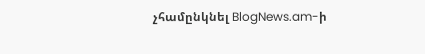չհամընկնել BlogNews.am-ի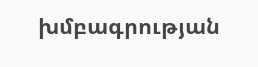խմբագրության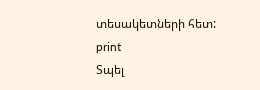տեսակետների հետ:
print
Տպել